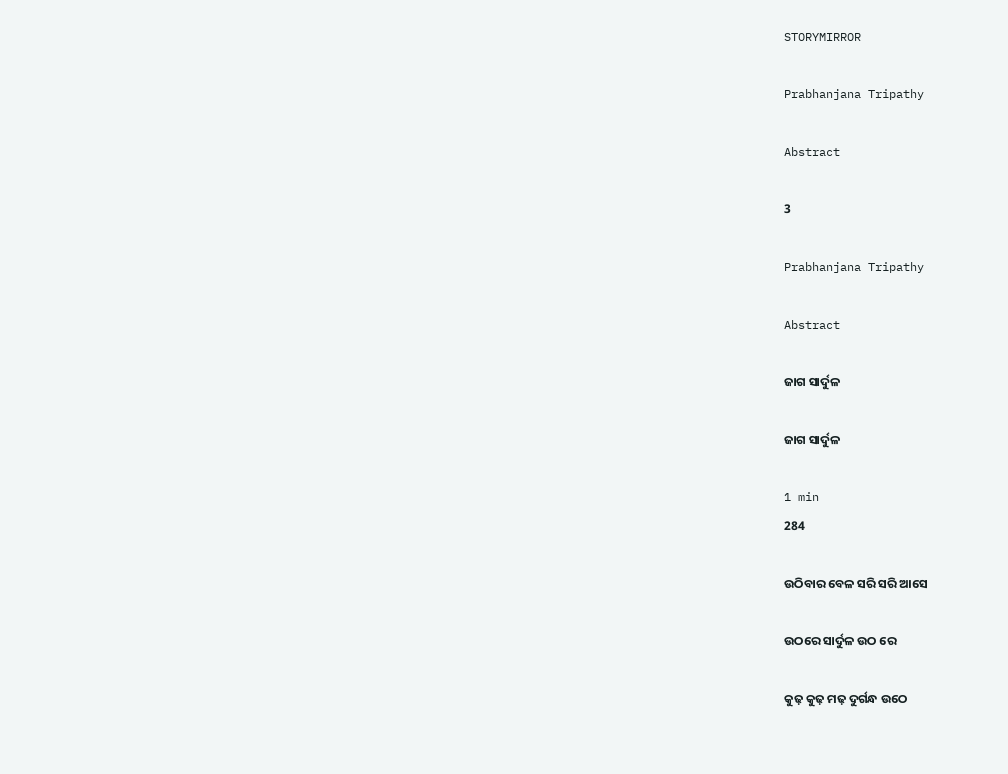STORYMIRROR

Prabhanjana Tripathy

Abstract

3

Prabhanjana Tripathy

Abstract

ଜାଗ ସାର୍ଦୁଳ

ଜାଗ ସାର୍ଦୁଳ

1 min
284

ଉଠିବାର ବେଳ ସରି ସରି ଆସେ

ଉଠରେ ସାର୍ଦୁଳ ଉଠ ରେ

କୁଢ଼ କୁଢ଼ ମଢ଼ ଦୁର୍ଗନ୍ଧ ଉଠେ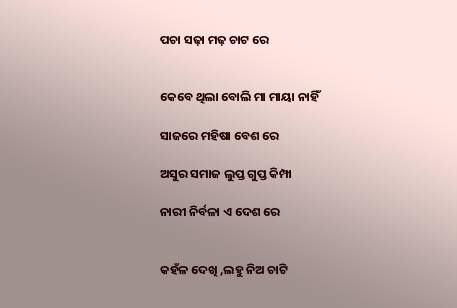ପଚା ସଢ଼ା ମଢ଼ ଚାଟ ରେ


କେବେ ଥିଲା ବୋଲି ମା ମାୟା ନାହିଁ

ସାଜରେ ମହିଷା ବେଶ ରେ

ଅସୁର ସମାଜ ଲୁପ୍ତ ଗୁପ୍ତ କିମ୍ପା

ନାରୀ ନିର୍ବଳା ଏ ଦେଶ ରେ


କହଁଳ ଦେଖି ,ଲହୁ ନିଅ ଚାଟି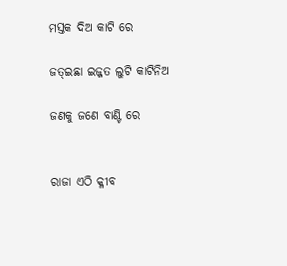ମସ୍ତକ ଦିଅ କାଟି ରେ

ଜତ୍ଇଛା ଇଜ୍ଜତ ଲୁଟି କାଟିନିଅ

ଜଣକୁ ଜଣେ ବାଣ୍ଟି ରେ


ରାଜା ଏଠି କ୍ଳୀବ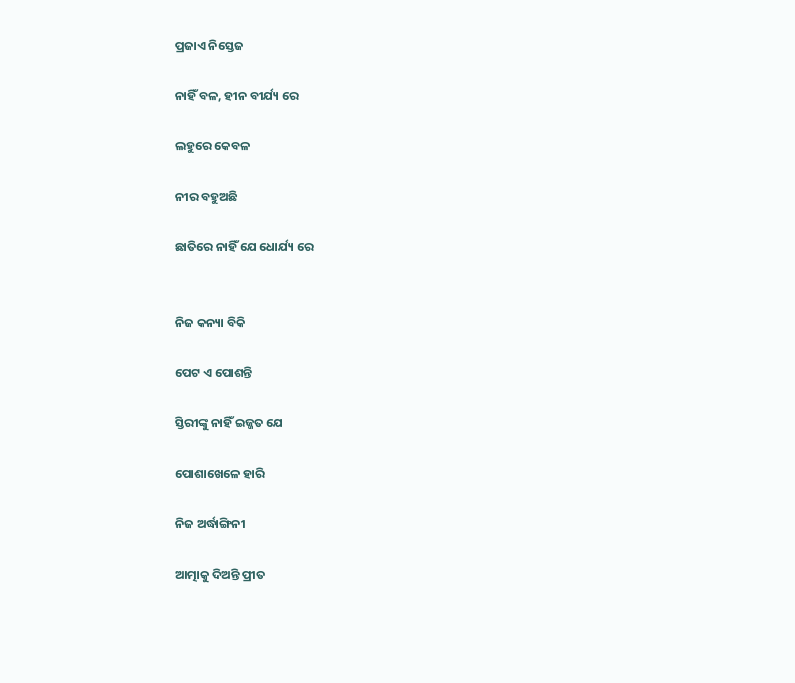ପ୍ରଜାଏ ନିସ୍ତେଜ

ନାହିଁ ବଳ, ହୀନ ବୀର୍ଯ୍ୟ ରେ

ଲହୁରେ କେବଳ

ନୀର ବହୁଅଛି

ଛାତିରେ ନାହିଁ ଯେ ଧୋର୍ଯ୍ୟ ରେ


ନିଜ କନ୍ୟା ବିକି

ପେଟ ଏ ପୋଶନ୍ତି

ସ୍ତିରୀଙ୍କୁ ନାହିଁ ଇଜ୍ଜତ ଯେ

ପୋଶାଖେଳେ ହାରି

ନିଜ ଅର୍ଦ୍ଧାଙ୍ଗିନୀ

ଆତ୍ମାକୁ ଦିଅନ୍ତି ପ୍ରୀତ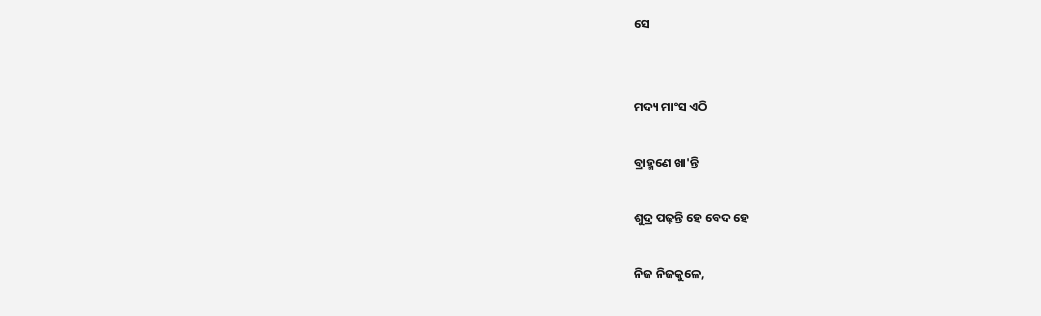ସେ


ମଦ୍ୟ ମାଂସ ଏଠି

ବ୍ରାହ୍ମଣେ ଖା'ନ୍ତି

ଶୁଦ୍ର ପଢ଼ନ୍ତି ହେ ବେଦ ହେ

ନିଜ ନିଜକୁଳେ,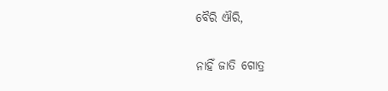ବୈରି ଐରି,

ନାହିଁ ଜାତି ଗୋତ୍ର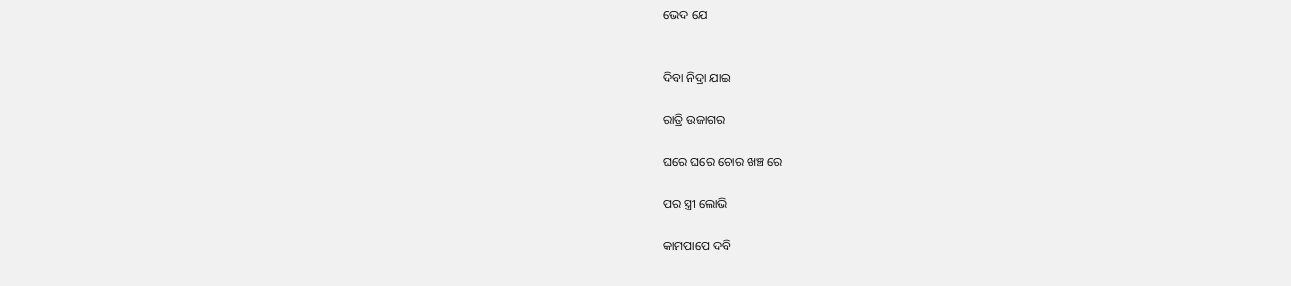ଭେଦ ଯେ


ଦିବା ନିଦ୍ରା ଯାଇ

ରାତ୍ରି ଉଜାଗର

ଘରେ ଘରେ ଚୋର ଖଞ୍ଚ ରେ

ପର ସ୍ତ୍ରୀ ଲୋଭି

କାମପାପେ ଦବି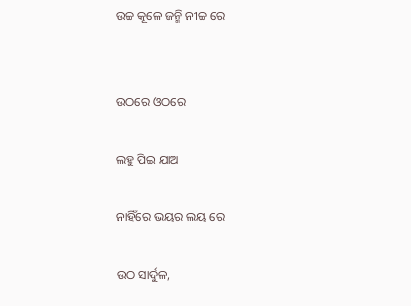ଉଚ୍ଚ କୂଳେ ଜନ୍ମି ନୀଚ୍ଚ ରେ


ଉଠରେ ଓଠରେ

ଲହୁ ପିଇ ଯାଅ

ନାହିଁରେ ଭୟର ଲୟ ରେ

ଉଠ ସାର୍ଦୁଳ,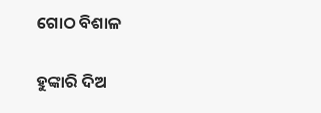ଗୋଠ ବିଶାଳ

ହୁଙ୍କାରି ଦିଅ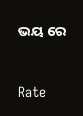ଭୟ ରେ



Rate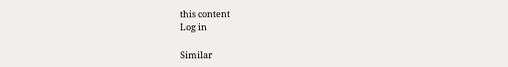this content
Log in

Similar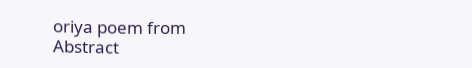oriya poem from Abstract